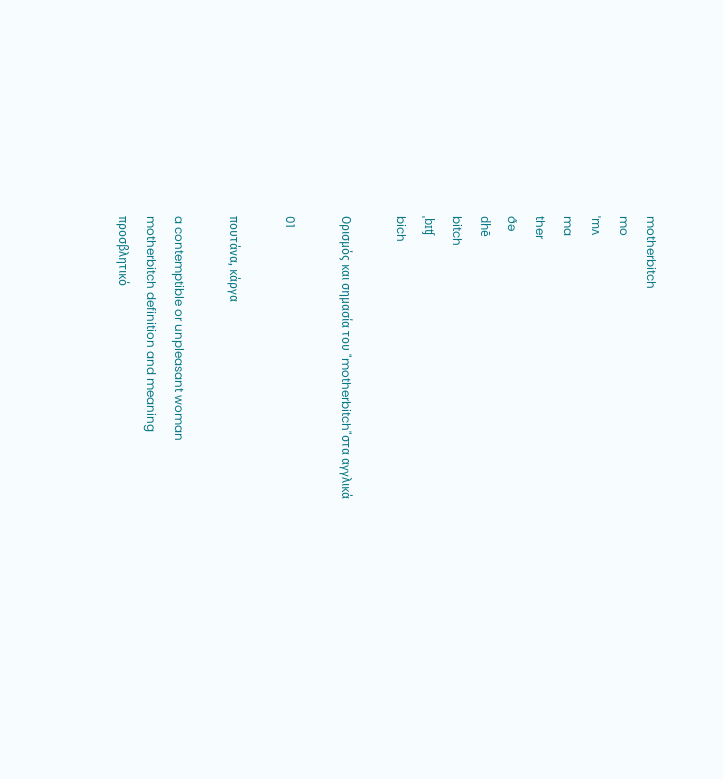motherbitch
mo
ˈmʌ
ma
ther
ðə
dhē
bitch
ˌbɪʧ
bich

Ορισμός και σημασία του "motherbitch"στα αγγλικά

01

πουτάνα, κάργα

a contemptible or unpleasant woman
motherbitch definition and meaning
προσβλητικό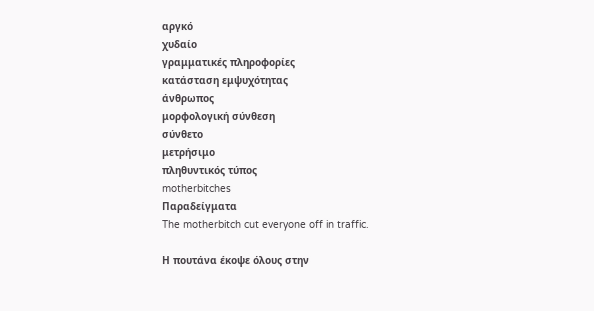αργκό
χυδαίο
γραμματικές πληροφορίες
κατάσταση εμψυχότητας
άνθρωπος
μορφολογική σύνθεση
σύνθετο
μετρήσιμο
πληθυντικός τύπος
motherbitches
Παραδείγματα
The motherbitch cut everyone off in traffic.

Η πουτάνα έκοψε όλους στην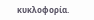κυκλοφορία.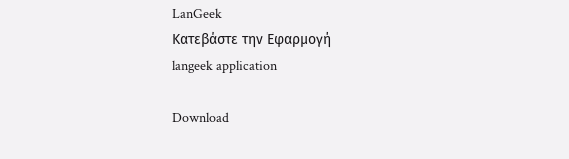LanGeek
Κατεβάστε την Εφαρμογή
langeek application

Download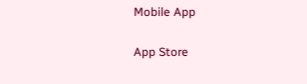Mobile App

App Store